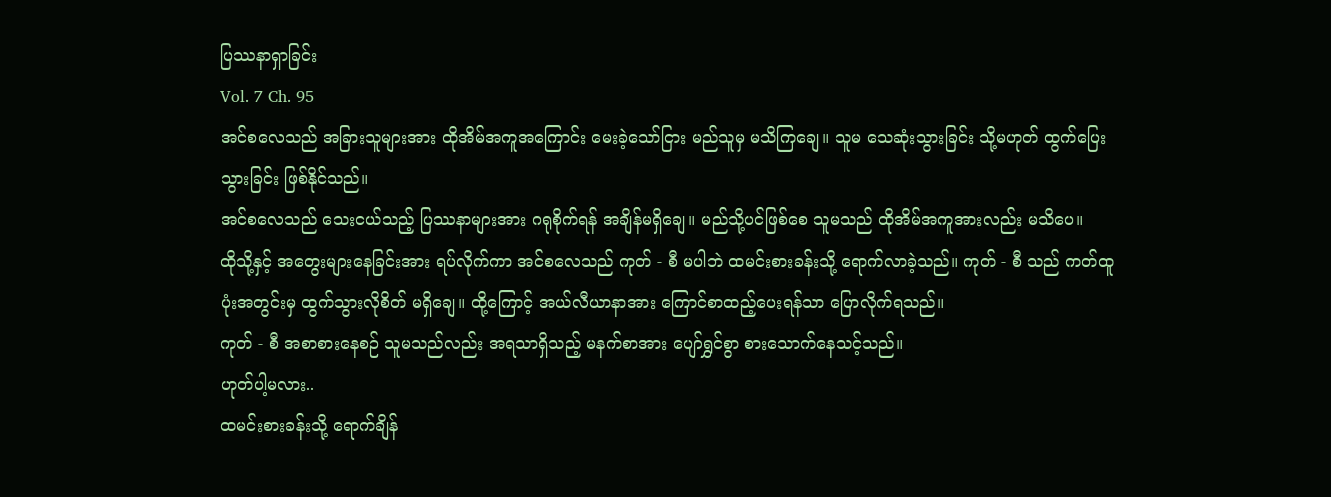ပြဿနာရှာခြင်း
Vol. 7 Ch. 95
အင်စလေသည် အခြားသူများအား ထိုအိမ်အကူအကြောင်း မေးခဲ့သော်ငြား မည်သူမှ မသိကြချေ။ သူမ သေဆုံးသွားခြင်း သို့မဟုတ် ထွက်ပြေးသွားခြင်း ဖြစ်နိုင်သည်။
အင်စလေသည် သေးငယ်သည့် ပြဿနာများအား ဂရုစိုက်ရန် အချိန်မရှိချေ။ မည်သို့ပင်ဖြစ်စေ သူမသည် ထိုအိမ်အကူအားလည်း မသိပေ။
ထိုသို့နှင့် အတွေးများနေခြင်းအား ရပ်လိုက်ကာ အင်စလေသည် ကုတ် - စီ မပါဘဲ ထမင်းစားခန်းသို့ ရောက်လာခဲ့သည်။ ကုတ် - စီ သည် ကတ်ထူပုံးအတွင်းမှ ထွက်သွားလိုစိတ် မရှိချေ။ ထို့ကြောင့် အယ်လီယာနာအား ကြောင်စာထည့်ပေးရန်သာ ပြောလိုက်ရသည်။
ကုတ် - စီ အစာစားနေစဉ် သူမသည်လည်း အရသာရှိသည့် မနက်စာအား ပျော်ရွှင်စွာ စားသောက်နေသင့်သည်။
ဟုတ်ပါ့မလား..
ထမင်းစားခန်းသို့ ရောက်ချိန်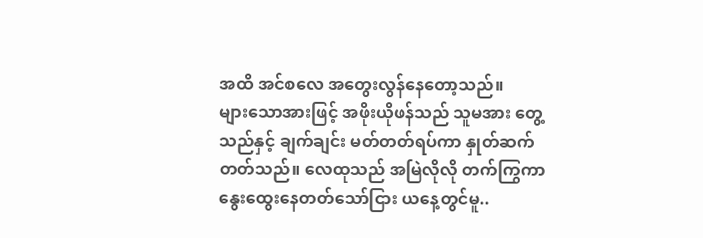အထိ အင်စလေ အတွေးလွန်နေတော့သည်။
များသောအားဖြင့် အဖိုးယိုဖန်သည် သူမအား တွေ့သည်နှင့် ချက်ချင်း မတ်တတ်ရပ်ကာ နှုတ်ဆက်တတ်သည်။ လေထုသည် အမြဲလိုလို တက်ကြွကာ နွေးထွေးနေတတ်သော်ငြား ယနေ့တွင်မူ..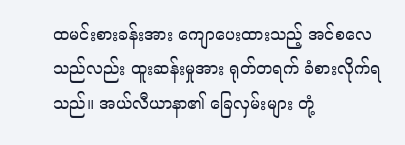ထမင်းစားခန်းအား ကျောပေးထားသည့် အင်စလေသည်လည်း ထူးဆန်းမှုအား ရုတ်တရက် ခံစားလိုက်ရသည်။ အယ်လီယာနာ၏ ခြေလှမ်းများ တုံ့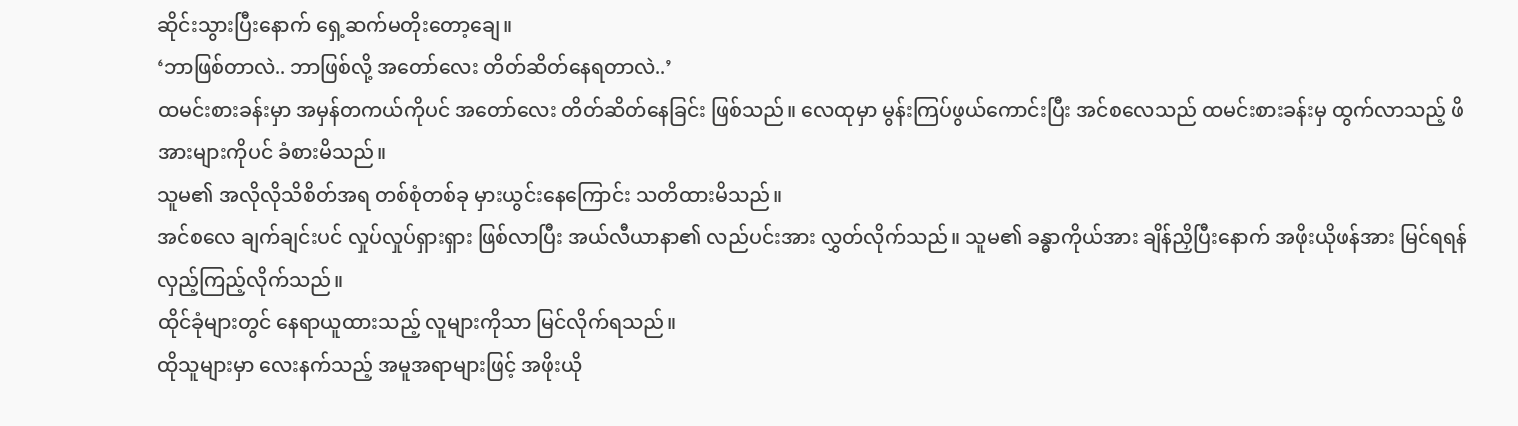ဆိုင်းသွားပြီးနောက် ရှေ့ဆက်မတိုးတော့ချေ။
‘ဘာဖြစ်တာလဲ.. ဘာဖြစ်လို့ အတော်လေး တိတ်ဆိတ်နေရတာလဲ..’
ထမင်းစားခန်းမှာ အမှန်တကယ်ကိုပင် အတော်လေး တိတ်ဆိတ်နေခြင်း ဖြစ်သည်။ လေထုမှာ မွန်းကြပ်ဖွယ်ကောင်းပြီး အင်စလေသည် ထမင်းစားခန်းမှ ထွက်လာသည့် ဖိအားများကိုပင် ခံစားမိသည်။
သူမ၏ အလိုလိုသိစိတ်အရ တစ်စုံတစ်ခု မှားယွင်းနေကြောင်း သတိထားမိသည်။
အင်စလေ ချက်ချင်းပင် လှုပ်လှုပ်ရှားရှား ဖြစ်လာပြီး အယ်လီယာနာ၏ လည်ပင်းအား လွှတ်လိုက်သည်။ သူမ၏ ခန္ဓာကိုယ်အား ချိန်ညှိပြီးနောက် အဖိုးယိုဖန်အား မြင်ရရန် လှည့်ကြည့်လိုက်သည်။
ထိုင်ခုံများတွင် နေရာယူထားသည့် လူများကိုသာ မြင်လိုက်ရသည်။
ထိုသူများမှာ လေးနက်သည့် အမူအရာများဖြင့် အဖိုးယို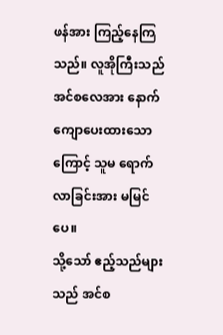ဖန်အား ကြည့်နေကြသည်။ လူအိုကြီးသည် အင်စလေအား နောက်ကျောပေးထားသောကြောင့် သူမ ရောက်လာခြင်းအား မမြင်ပေ။
သို့သော် ဧည့်သည်များသည် အင်စ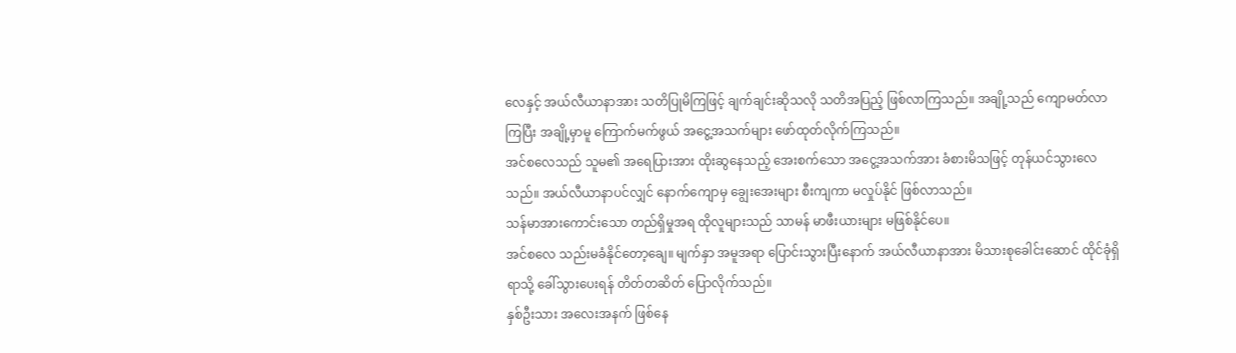လေနှင့် အယ်လီယာနာအား သတိပြုမိကြဖြင့် ချက်ချင်းဆိုသလို သတိအပြည့် ဖြစ်လာကြသည်။ အချို့သည် ကျောမတ်လာကြပြီး အချို့မှာမူ ကြောက်မက်ဖွယ် အငွေ့အသက်များ ဖော်ထုတ်လိုက်ကြသည်။
အင်စလေသည် သူမ၏ အရေပြားအား ထိုးဆွနေသည့် အေးစက်သော အငွေ့အသက်အား ခံစားမိသဖြင့် တုန်ယင်သွားလေသည်။ အယ်လီယာနာပင်လျှင် နောက်ကျောမှ ချွေးအေးများ စီးကျကာ မလှုပ်နိုင် ဖြစ်လာသည်။
သန်မာအားကောင်းသော တည်ရှိမှုအရ ထိုလူများသည် သာမန် မာဖီးယားများ မဖြစ်နိုင်ပေ။
အင်စလေ သည်းမခံနိုင်တော့ချေ။ မျက်နှာ အမူအရာ ပြောင်းသွားပြီးနောက် အယ်လီယာနာအား မိသားစုခေါင်းဆောင် ထိုင်ခုံရှိရာသို့ ခေါ်သွားပေးရန် တိတ်တဆိတ် ပြောလိုက်သည်။
နှစ်ဦးသား အလေးအနက် ဖြစ်နေ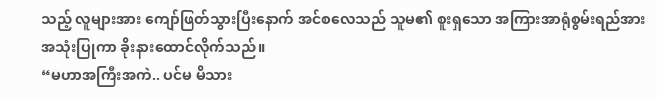သည့် လူများအား ကျော်ဖြတ်သွားပြီးနောက် အင်စလေသည် သူမ၏ စူးရှသော အကြားအာရုံစွမ်းရည်အား အသုံးပြုကာ ခိုးနားထောင်လိုက်သည်။
“မဟာအကြီးအကဲ.. ပင်မ မိသား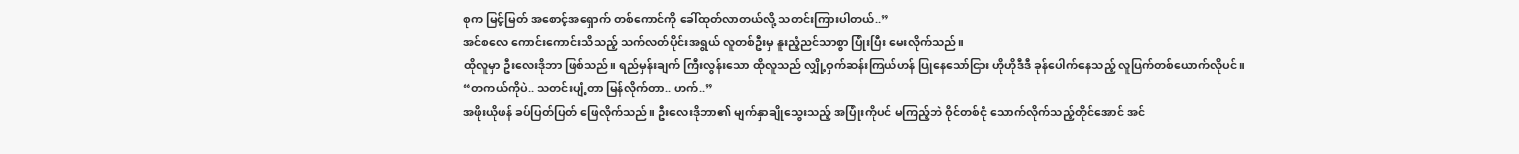စုက မြင့်မြတ် အစောင့်အရှောက် တစ်ကောင်ကို ခေါ်ထုတ်လာတယ်လို့ သတင်းကြားပါတယ်..”
အင်စလေ ကောင်းကောင်းသိသည့် သက်လတ်ပိုင်းအရွယ် လူတစ်ဦးမှ နူးညံ့ညင်သာစွာ ပြုံးပြီး မေးလိုက်သည်။
ထိုလူမှာ ဦးလေးဒိုဘာ ဖြစ်သည်။ ရည်မှန်းချက် ကြီးလွန်းသော ထိုလူသည် လျှို့ဝှက်ဆန်းကြယ်ဟန် ပြုနေသော်ငြား ဟိုဟိုဒီဒီ ခုန်ပေါက်နေသည့် လူပြက်တစ်ယောက်လိုပင်။
“တကယ်ကိုပဲ.. သတင်းပျံ့တာ မြန်လိုက်တာ.. ဟက်..”
အဖိုးယိုဖန် ခပ်ပြတ်ပြတ် ဖြေလိုက်သည်။ ဦးလေးဒိုဘာ၏ မျက်နှာချိုသွေးသည့် အပြုံးကိုပင် မကြည့်ဘဲ ဝိုင်တစ်ငုံ သောက်လိုက်သည့်တိုင်အောင် အင်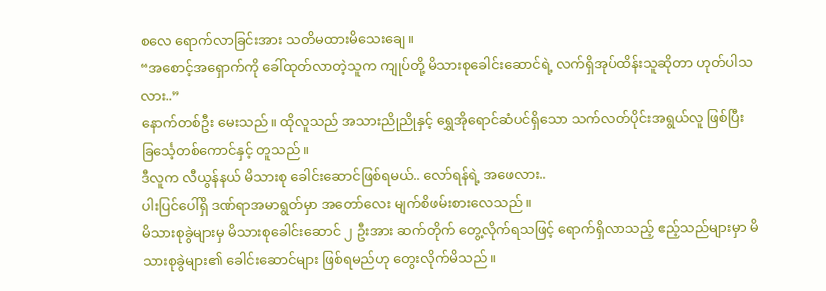စလေ ရောက်လာခြင်းအား သတိမထားမိသေးချေ။
“အစောင့်အရှောက်ကို ခေါ်ထုတ်လာတဲ့သူက ကျုပ်တို့ မိသားစုခေါင်းဆောင်ရဲ့ လက်ရှိအုပ်ထိန်းသူဆိုတာ ဟုတ်ပါသလား..”
နောက်တစ်ဦး မေးသည်။ ထိုလူသည် အသားညိုညိုနှင့် ရွှေအိုရောင်ဆံပင်ရှိသော သက်လတ်ပိုင်းအရွယ်လူ ဖြစ်ပြီး ခြင်္သေ့တစ်ကောင်နှင့် တူသည်။
ဒီလူက လီယွန်နယ် မိသားစု ခေါင်းဆောင်ဖြစ်ရမယ်.. လော်ရန်ရဲ့ အဖေလား..
ပါးပြင်ပေါ်ရှိ ဒဏ်ရာအမာရွတ်မှာ အတော်လေး မျက်စိဖမ်းစားလေသည်။
မိသားစုခွဲများမှ မိသားစုခေါင်းဆောင် ၂ ဦးအား ဆက်တိုက် တွေ့လိုက်ရသဖြင့် ရောက်ရှိလာသည့် ဧည့်သည်များမှာ မိသားစုခွဲများ၏ ခေါင်းဆောင်များ ဖြစ်ရမည်ဟု တွေးလိုက်မိသည်။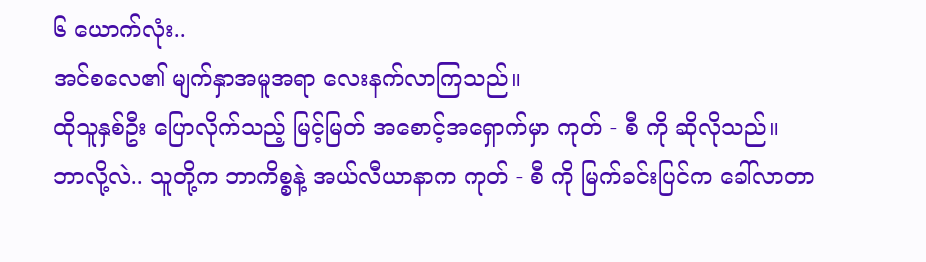၆ ယောက်လုံး..
အင်စလေ၏ မျက်နှာအမူအရာ လေးနက်လာကြသည်။
ထိုသူနှစ်ဦး ပြောလိုက်သည့် မြင့်မြတ် အစောင့်အရှောက်မှာ ကုတ် - စီ ကို ဆိုလိုသည်။
ဘာလို့လဲ.. သူတို့က ဘာကိစ္စနဲ့ အယ်လီယာနာက ကုတ် - စီ ကို မြက်ခင်းပြင်က ခေါ်လာတာ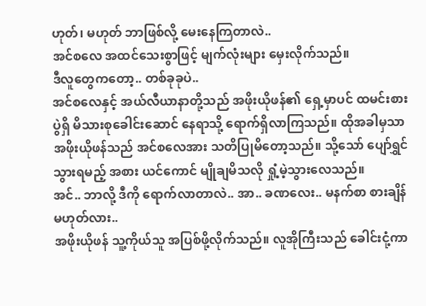ဟုတ်၊ မဟုတ် ဘာဖြစ်လို့ မေးနေကြတာလဲ..
အင်စလေ အထင်သေးစွာဖြင့် မျက်လုံးများ မှေးလိုက်သည်။
ဒီလူတွေကတော့.. တစ်ခုခုပဲ..
အင်စလေနှင့် အယ်လီယာနာတို့သည် အဖိုးယိုဖန်၏ ရှေ့မှာပင် ထမင်းစားပွဲရှိ မိသားစုခေါင်းဆောင် နေရာသို့ ရောက်ရှိလာကြသည်။ ထိုအခါမှသာ အဖိုးယိုဖန်သည် အင်စလေအား သတိပြုမိတော့သည်။ သို့သော် ပျော်ရွှင်သွားရမည့် အစား ယင်ကောင် မျိုချမိသလို ရှုံ့မဲ့သွားလေသည်။
အင်.. ဘာလို့ ဒီကို ရောက်လာတာလဲ.. အာ.. ခဏလေး.. မနက်စာ စားချိန် မဟုတ်လား..
အဖိုးယိုဖန် သူ့ကိုယ်သူ အပြစ်ဖို့လိုက်သည်။ လူအိုကြီးသည် ခေါင်းငုံ့ကာ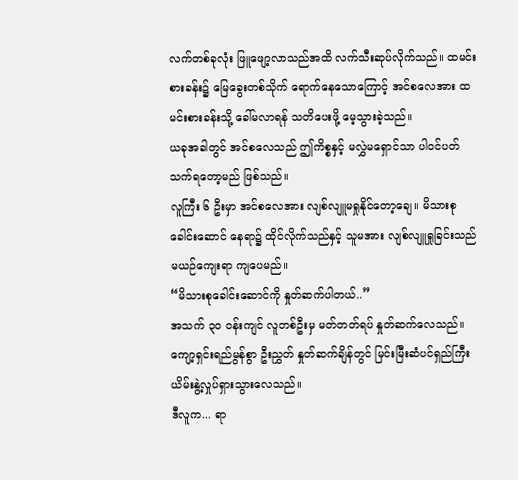လက်တစ်ခုလုံး ဖြူဖျော့လာသည်အထိ လက်သီးဆုပ်လိုက်သည်။ ထမင်းစားခန်း၌ မြေခွေးတစ်သိုက် ရောက်နေသောကြောင့် အင်စလေအား ထမင်းစားခန်းသို့ ခေါ်မလာရန် သတိပေးဖို့ မေ့သွားခဲ့သည်။
ယခုအခါတွင် အင်စလေသည် ဤကိစ္စနှင့် မလွှဲမရှောင်သာ ပါဝင်ပတ်သက်ရတော့မည် ဖြစ်သည်။
လူကြီး ၆ ဦးမှာ အင်စလေအား လျစ်လျူမရှုနိုင်တော့ချေ။ မိသားစုခေါင်းဆောင် နေရာ၌ ထိုင်လိုက်သည်နှင့် သူမအား လျစ်လျူရှုခြင်းသည် မယဉ်ကျေးရာ ကျပေမည်။
“မိသားစုခေါင်းဆောင်ကို နှုတ်ဆက်ပါတယ်..”
အသက် ၃၀ ဝန်းကျင် လူတစ်ဦးမှ မတ်တတ်ရပ် နှုတ်ဆက်လေသည်။ ကျော့ရှင်းရည်မွန်စွာ ဦးညွှတ် နှုတ်ဆက်ချိန်တွင် မြင်းမြီးဆံပင်ရှည်ကြီး ယိမ်းနွဲ့လှုပ်ရှားသွားလေသည်။
ဒီလူက... ရာ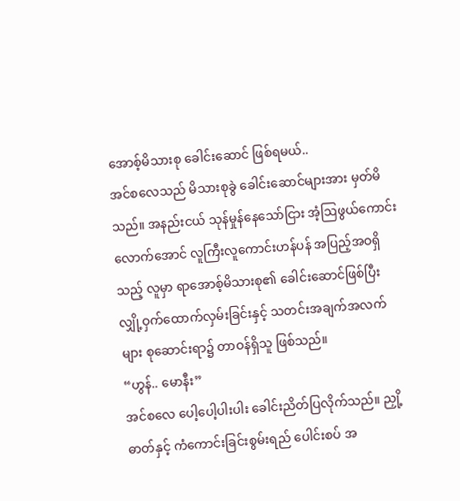အောစ့်မိသားစု ခေါင်းဆောင် ဖြစ်ရမယ်..
အင်စလေသည် မိသားစုခွဲ ခေါင်းဆောင်များအား မှတ်မိသည်။ အနည်းငယ် သုန်မှုန်နေသော်ငြား အံ့ဩဖွယ်ကောင်းလောက်အောင် လူကြီးလူကောင်းဟန်ပန် အပြည့်အဝရှိသည့် လူမှာ ရာအောစ့်မိသားစု၏ ခေါင်းဆောင်ဖြစ်ပြီး လျှို့ဝှက်ထောက်လှမ်းခြင်းနှင့် သတင်းအချက်အလက်များ စုဆောင်းရာ၌ တာဝန်ရှိသူ ဖြစ်သည်။
“ဟွန်.. မောနီး”
အင်စလေ ပေါ့ပေါ့ပါးပါး ခေါင်းညိတ်ပြလိုက်သည်။ ညှို့ဓာတ်နှင့် ကံကောင်းခြင်းစွမ်းရည် ပေါင်းစပ် အ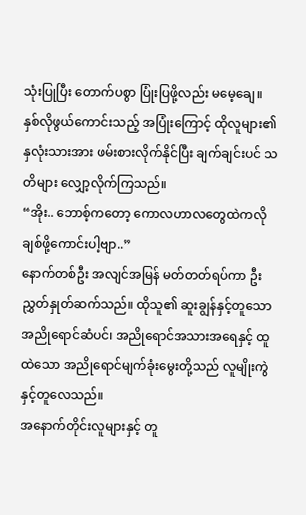သုံးပြုပြီး တောက်ပစွာ ပြုံးပြဖို့လည်း မမေ့ချေ။
နှစ်လိုဖွယ်ကောင်းသည့် အပြုံးကြောင့် ထိုလူများ၏ နှလုံးသားအား ဖမ်းစားလိုက်နိုင်ပြီး ချက်ချင်းပင် သတိများ လျှော့လိုက်ကြသည်။
“အိုး.. ဘောစ့်ကတော့ ကောလဟာလတွေထဲကလို ချစ်ဖို့ကောင်းပါ့ဗျာ..”
နောက်တစ်ဦး အလျင်အမြန် မတ်တတ်ရပ်ကာ ဦးညွှတ်နှုတ်ဆက်သည်။ ထိုသူ၏ ဆူးချွန်နှင့်တူသော အညိုရောင်ဆံပင်၊ အညိုရောင်အသားအရေနှင့် ထူထဲသော အညိုရောင်မျက်ခုံးမွေးတို့သည် လူမျိုးကွဲနှင့်တူလေသည်။
အနောက်တိုင်းလူများနှင့် တူ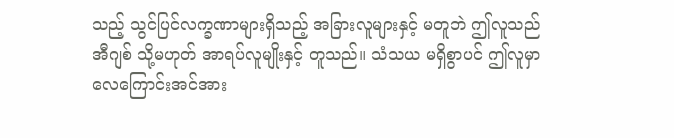သည့် သွင်ပြင်လက္ခဏာများရှိသည့် အခြားလူများနှင့် မတူဘဲ ဤလူသည် အီဂျစ် သို့မဟုတ် အာရပ်လူမျိုးနှင့် တူသည်။ သံသယ မရှိစွာပင် ဤလူမှာ လေကြောင်းအင်အား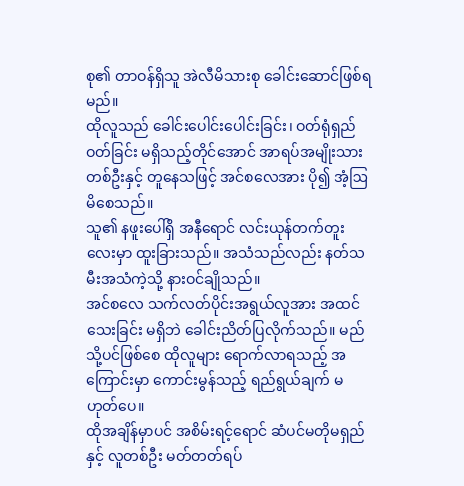စု၏ တာဝန်ရှိသူ အဲလီမိသားစု ခေါင်းဆောင်ဖြစ်ရမည်။
ထိုလူသည် ခေါင်းပေါင်းပေါင်းခြင်း၊ ဝတ်ရုံရှည်ဝတ်ခြင်း မရှိသည့်တိုင်အောင် အာရပ်အမျိုးသားတစ်ဦးနှင့် တူနေသဖြင့် အင်စလေအား ပို၍ အံ့ဩမိစေသည်။
သူ၏ နဖူးပေါ်ရှိ အနီရောင် လင်းယုန်တက်တူးလေးမှာ ထူးခြားသည်။ အသံသည်လည်း နတ်သမီးအသံကဲ့သို့ နားဝင်ချိုသည်။
အင်စလေ သက်လတ်ပိုင်းအရွယ်လူအား အထင်သေးခြင်း မရှိဘဲ ခေါင်းညိတ်ပြလိုက်သည်။ မည်သို့ပင်ဖြစ်စေ ထိုလူများ ရောက်လာရသည့် အကြောင်းမှာ ကောင်းမွန်သည့် ရည်ရွယ်ချက် မဟုတ်ပေ။
ထိုအချိန်မှာပင် အစိမ်းရင့်ရောင် ဆံပင်မတိုမရှည်နှင့် လူတစ်ဦး မတ်တတ်ရပ်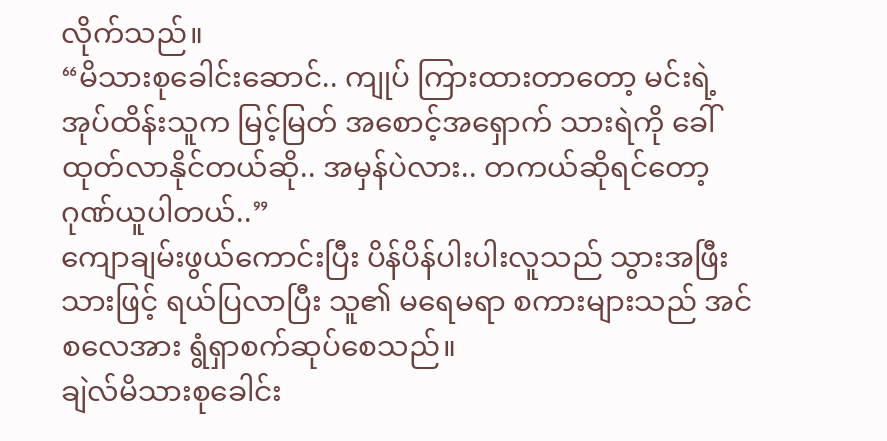လိုက်သည်။
“မိသားစုခေါင်းဆောင်.. ကျုပ် ကြားထားတာတော့ မင်းရဲ့ အုပ်ထိန်းသူက မြင့်မြတ် အစောင့်အရှောက် သားရဲကို ခေါ်ထုတ်လာနိုင်တယ်ဆို.. အမှန်ပဲလား.. တကယ်ဆိုရင်တော့ ဂုဏ်ယူပါတယ်..”
ကျောချမ်းဖွယ်ကောင်းပြီး ပိန်ပိန်ပါးပါးလူသည် သွားအဖြီးသားဖြင့် ရယ်ပြလာပြီး သူ၏ မရေမရာ စကားများသည် အင်စလေအား ရွံရှာစက်ဆုပ်စေသည်။
ချဲလ်မိသားစုခေါင်း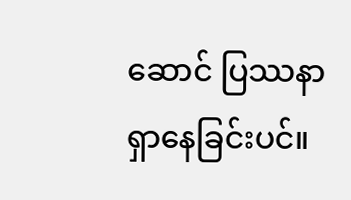ဆောင် ပြဿနာ ရှာနေခြင်းပင်။